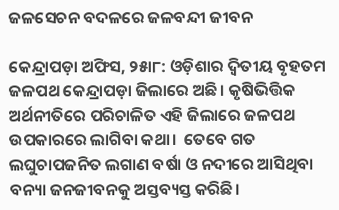ଜଳସେଚନ ବଦଳରେ ଜଳବନ୍ଦୀ ଜୀବନ

କେନ୍ଦ୍ରାପଡ଼ା ଅଫିସ, ୨୫ା୮: ଓଡ଼ିଶାର ଦ୍ୱିତୀୟ ବୃହତମ ଜଳପଥ କେନ୍ଦ୍ରାପଡ଼ା ଜିଲାରେ ଅଛି। କୃଷିଭିତ୍ତିକ ଅର୍ଥନୀତିରେ ପରିଚାଳିତ ଏହି ଜିଲାରେ ଜଳପଥ ଉପକାରରେ ଲାଗିବା କଥା।  ତେବେ ଗତ ଲଘୁଚାପଜନିତ ଲଗାଣ ବର୍ଷା ଓ ନଦୀରେ ଆସିଥିବା ବନ୍ୟା ଜନଜୀବନକୁ ଅସ୍ତବ୍ୟସ୍ତ କରିଛି।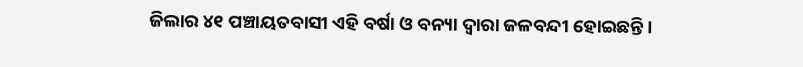ଜିଲାର ୪୧ ପଞ୍ଚାୟତବାସୀ ଏହି ବର୍ଷା ଓ ବନ୍ୟା ଦ୍ୱାରା ଜଳବନ୍ଦୀ ହୋଇଛନ୍ତି ।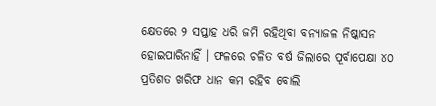କ୍ଷେତରେ ୨ ସପ୍ତାହ ଧରି ଜମି ରହିଥିବା ବନ୍ୟାଜଳ ନିଷ୍କାସନ ହୋଇପାରିନାହିଁ । ଫଳରେ ଚଳିତ ବର୍ଷ ଜିଲାରେ ପୂର୍ବାପେକ୍ଷା ୪୦ ପ୍ରତିଶତ ଖରିଫ ଧାନ କମ ରହିବ ବୋଲି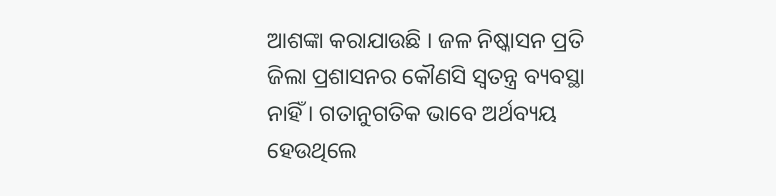ଆଶଙ୍କା କରାଯାଉଛି । ଜଳ ନିଷ୍କାସନ ପ୍ରତି ଜିଲା ପ୍ରଶାସନର କୌଣସି ସ୍ବତନ୍ତ୍ର ବ୍ୟବସ୍ଥା ନାହିଁ । ଗତାନୁଗତିକ ଭାବେ ଅର୍ଥବ୍ୟୟ ହେଉଥିଲେ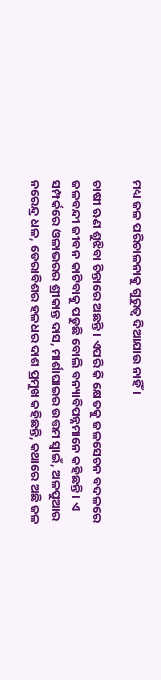ମଧ୍ୟ ଜଳ ପରିଚାଳନାକୁ ଗୁରୁତ୍ୱ ଦିଆଯାଉ ନାହିଁ ।

ଚାଷୀ ଋଣ ଶୁଝିବା ଚିନ୍ତାରେ ଅଛନ୍ତି । ଏପରି କି କ୍ଷେତକୁ ଜଳସେଚନ ବଦଳରେ ଜଳବନ୍ଦୀ ଜୀବନ କାଟିବାକୁ ପଡୁଛି ବୋଲି ବନ୍ୟାବିପନ୍ନମାନେ କହିଛନ୍ତି । ଏ ସମ୍ପର୍କରେ ଓଳାଭରର ଶ୍ରୀକାନ୍ତ ଦାସ, ମାର୍ଶାଘାଇର ଉତ୍ତମ ସ୍ବାଇଁ, ଅଳପୁଆର ନରେନ୍ଦ୍ର ଧଳ, ଡେରାବିଶର ହଳଧର ଦାଶ ପ୍ରମୁଖ କହିଛନ୍ତି, କଥାରେ ଅଛି ଜଳ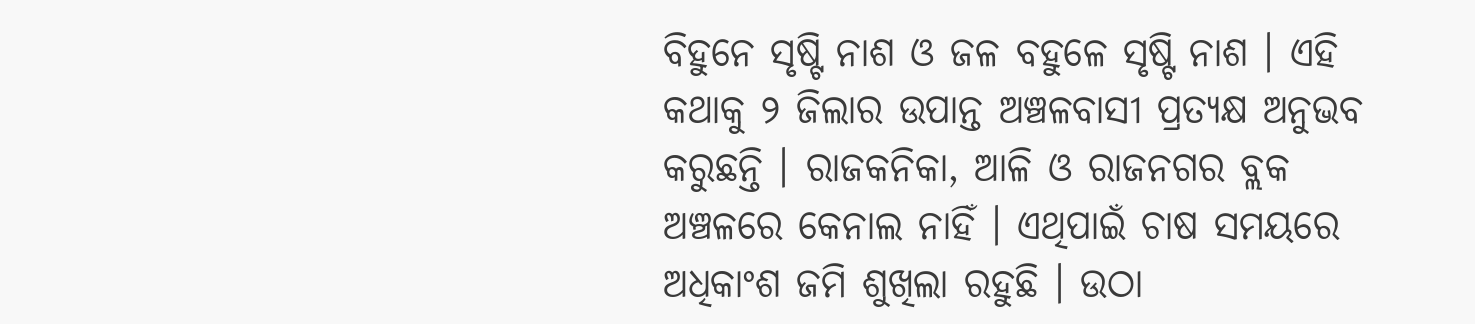ବିହୁନେ ସୃଷ୍ଟି ନାଶ ଓ ଜଳ ବହୁଳେ ସୃଷ୍ଟି ନାଶ । ଏହି କଥାକୁ ୨ ଜିଲାର ଉପାନ୍ତ ଅଞ୍ଚଳବାସୀ ପ୍ରତ୍ୟକ୍ଷ ଅନୁଭବ କରୁଛନ୍ତି । ରାଜକନିକା, ଆଳି ଓ ରାଜନଗର ବ୍ଲକ ଅଞ୍ଚଳରେ କେନାଲ ନାହିଁ । ଏଥିପାଇଁ ଚାଷ ସମୟରେ ଅଧିକାଂଶ ଜମି ଶୁଖିଲା ରହୁଛି । ଉଠା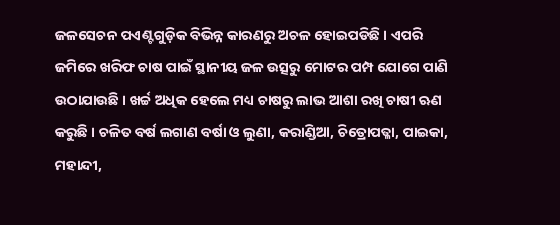ଜଳସେଚନ ପଏଣ୍ଟଗୁଡ଼ିକ ବିଭିନ୍ନ କାରଣରୁ ଅଚଳ ହୋଇପଡିଛି । ଏପରି ଜମିରେ ଖରିଫ ଚାଷ ପାଇଁ ସ୍ଥାନୀୟ ଜଳ ଉତ୍ସରୁ ମୋଟର ପମ୍ପ ଯୋଗେ ପାଣି ଉଠାଯାଉଛି । ଖର୍ଚ୍ଚ ଅଧିକ ହେଲେ ମଧ୍ୟ ଚାଷରୁ ଲାଭ ଆଶା ରଖି ଚାଷୀ ଋଣ କରୁଛି । ଚଳିତ ବର୍ଷ ଲଗାଣ ବର୍ଷା ଓ ଲୁଣା, କରାଣ୍ଡିଆ, ଚିତ୍ରୋପତ୍ଳା, ପାଇକା, ମହାନ୍ଦୀ,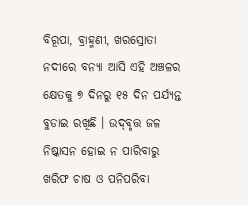ବିରୂପା, ବ୍ରାହ୍ମଣୀ, ଖରସ୍ରୋତା ନଦୀରେ ବନ୍ୟା ଆସି ଏହି ଅଞ୍ଚଳର କ୍ଷେତକୁ ୭ ଦିନରୁ ୧୫ ଦିନ ପର୍ଯ୍ୟନ୍ତ ବୁଡାଇ ରଖିଛି । ଉଦ୍‌ବୃତ୍ତ ଜଳ ନିଷ୍କାସନ ହୋଇ ନ ପାରିବାରୁ ଖରିଫ ଚାଷ ଓ ପନିପରିବା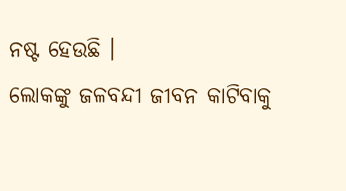ନଷ୍ଟ ହେଉଛି ।
ଲୋକଙ୍କୁ ଜଳବନ୍ଦୀ ଜୀବନ କାଟିବାକୁ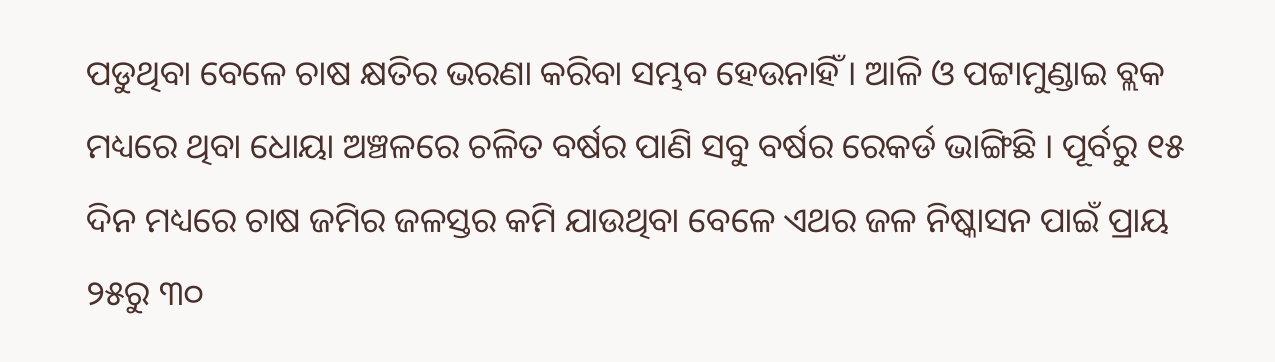ପଡୁଥିବା ବେଳେ ଚାଷ କ୍ଷତିର ଭରଣା କରିବା ସମ୍ଭବ ହେଉନାହିଁ । ଆଳି ଓ ପଟ୍ଟାମୁଣ୍ଡାଇ ବ୍ଲକ ମଧ୍ୟରେ ଥିବା ଧୋୟା ଅଞ୍ଚଳରେ ଚଳିତ ବର୍ଷର ପାଣି ସବୁ ବର୍ଷର ରେକର୍ଡ ଭାଙ୍ଗିଛି । ପୂର୍ବରୁ ୧୫ ଦିନ ମଧ୍ୟରେ ଚାଷ ଜମିର ଜଳସ୍ତର କମି ଯାଉଥିବା ବେଳେ ଏଥର ଜଳ ନିଷ୍କାସନ ପାଇଁ ପ୍ରାୟ ୨୫ରୁ ୩୦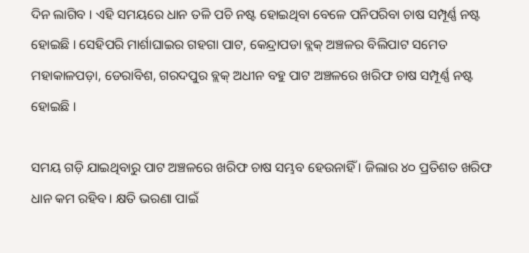ଦିନ ଲାଗିବ । ଏହି ସମୟରେ ଧାନ ତଳି ପଚି ନଷ୍ଟ ହୋଇଥିବା ବେଳେ ପନିପରିବା ଚାଷ ସମ୍ପୂର୍ଣ୍ଣ ନଷ୍ଟ ହୋଇଛି । ସେହିପରି ମାର୍ଶାଘାଇର ଗହଗା ପାଟ, କେନ୍ଦ୍ରାପଡା ବ୍ଲକ୍‌ ଅଞ୍ଚଳର ବିଲିପାଟ ସମେତ ମହାକାଳପଡ଼ା, ଡେରାବିଶ, ଗରଦପୁର ବ୍ଲକ୍‌ ଅଧୀନ ବହୁ ପାଟ ଅଞ୍ଚଳରେ ଖରିଫ ଚାଷ ସମ୍ପୂର୍ଣ୍ଣ ନଷ୍ଟ ହୋଇଛି ।

ସମୟ ଗଡ଼ି ଯାଇଥିବାରୁ ପାଟ ଅଞ୍ଚଳରେ ଖରିଫ ଚାଷ ସମ୍ଭବ ହେଉନାହିଁ । ଜିଲାର ୪୦ ପ୍ରତିଶତ ଖରିଫ ଧାନ କମ ରହିବ । କ୍ଷତି ଭରଣା ପାଇଁ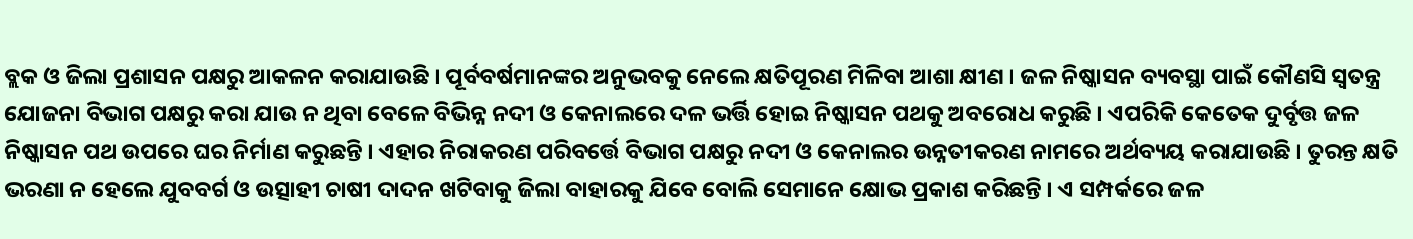ବ୍ଲକ ଓ ଜିଲା ପ୍ରଶାସନ ପକ୍ଷରୁ ଆକଳନ କରାଯାଉଛି । ପୂର୍ବବର୍ଷମାନଙ୍କର ଅନୁଭବକୁ ନେଲେ କ୍ଷତିପୂରଣ ମିଳିବା ଆଶା କ୍ଷୀଣ । ଜଳ ନିଷ୍କାସନ ବ୍ୟବସ୍ଥା ପାଇଁ କୌଣସି ସ୍ବତନ୍ତ୍ର ଯୋଜନା ବିଭାଗ ପକ୍ଷରୁ କରା ଯାଉ ନ ଥିବା ବେଳେ ବିଭିନ୍ନ ନଦୀ ଓ କେନାଲରେ ଦଳ ଭର୍ତ୍ତି ହୋଇ ନିଷ୍କାସନ ପଥକୁ ଅବରୋଧ କରୁଛି । ଏପରିକି କେତେକ ଦୁର୍ବୃତ୍ତ ଜଳ ନିଷ୍କାସନ ପଥ ଉପରେ ଘର ନିର୍ମାଣ କରୁଛନ୍ତି । ଏହାର ନିରାକରଣ ପରିବର୍ତ୍ତେ ବିଭାଗ ପକ୍ଷରୁ ନଦୀ ଓ କେନାଲର ଉନ୍ନତୀକରଣ ନାମରେ ଅର୍ଥବ୍ୟୟ କରାଯାଉଛି । ତୁରନ୍ତ କ୍ଷତି ଭରଣା ନ ହେଲେ ଯୁବବର୍ଗ ଓ ଉତ୍ସାହୀ ଚାଷୀ ଦାଦନ ଖଟିବାକୁ ଜିଲା ବାହାରକୁ ଯିବେ ବୋଲି ସେମାନେ କ୍ଷୋଭ ପ୍ରକାଶ କରିଛନ୍ତି । ଏ ସମ୍ପର୍କରେ ଜଳ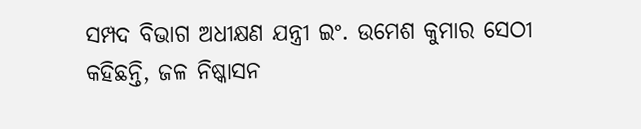ସମ୍ପଦ ବିଭାଗ ଅଧୀକ୍ଷଣ ଯନ୍ତ୍ରୀ ଇଂ. ଉମେଶ କୁମାର ସେଠୀ କହିଛନ୍ତି, ଜଳ ନିଷ୍କାସନ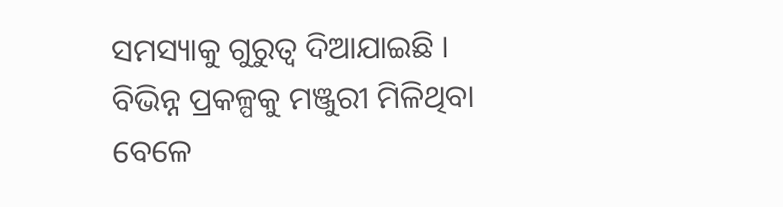ସମସ୍ୟାକୁ ଗୁରୁତ୍ୱ ଦିଆଯାଇଛି । ବିଭିନ୍ନ ପ୍ରକଳ୍ପକୁ ମଞ୍ଜୁରୀ ମିଳିଥିବା ବେଳେ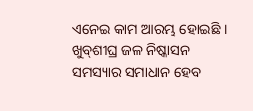ଏନେଇ କାମ ଆରମ୍ଭ ହୋଇଛି । ଖୁବ୍‌ଶୀଘ୍ର ଜଳ ନିଷ୍କାସନ ସମସ୍ୟାର ସମାଧାନ ହେବ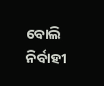ବୋଲି ନିର୍ବାହୀ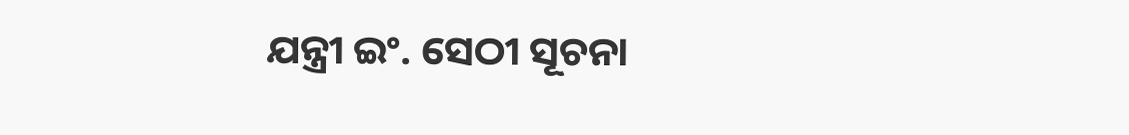ଯନ୍ତ୍ରୀ ଇଂ. ସେଠୀ ସୂଚନା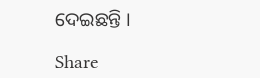ଦେଇଛନ୍ତି ।

Share